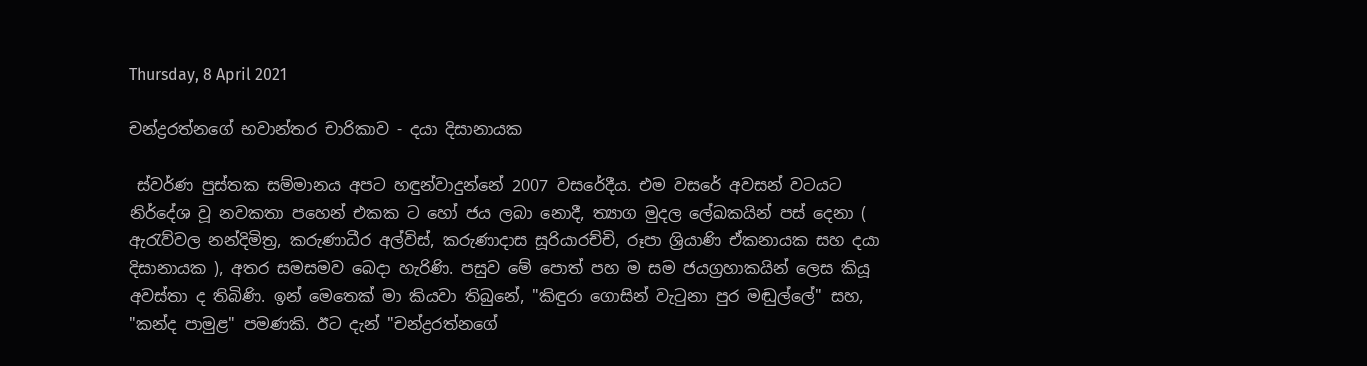Thursday, 8 April 2021

චන්ද්‍රරත්නගේ භවාන්තර චාරිකාව - දයා දිසානායක

 ස්වර්ණ පුස්තක සම්මානය අපට හඳුන්වාදුන්නේ 2007 වසරේදීය. එම වසරේ අවසන් වටයට නිර්දේශ වූ නවකතා පහෙන් එකක ට හෝ ජය ලබා නොදී, ත්‍යාග මුදල ලේඛකයින් පස් දෙනා ( ඇරැව්වල නන්දිමිත්‍ර, කරුණාධීර අල්විස්, කරුණාදාස සූරියාරච්චි, රූපා ශ්‍රියාණි ඒකනායක සහ දයා දිසානායක ), අතර සමසමව බෙදා හැරිණි. පසුව මේ පොත් පහ ම සම ජයග්‍රහාකයින් ලෙස කියූ අවස්තා ද තිබිණි. ඉන් මෙතෙක් මා කියවා තිබුනේ, "කිඳුරා ගොසින් වැටුනා පුර මඬුල්ලේ" සහ, "කන්ද පාමුළ" පමණකි. ඊට දැන් "චන්ද්‍රරත්නගේ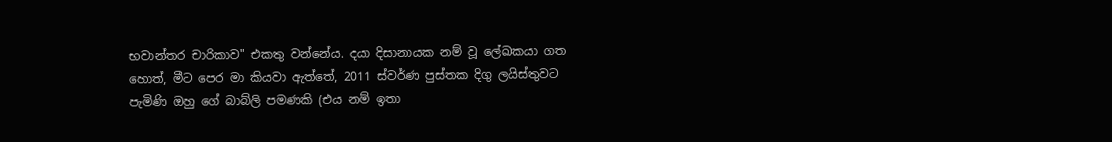භවාන්තර චාරිකාව" එකතු වන්නේය. දයා දිසානායක නම් වූ ලේඛකයා ගත හොත්, මීට පෙර මා කියවා ඇත්තේ, 2011 ස්වර්ණ පුස්තක දිගු ලයිස්තුවට පැමිණි ඔහු ගේ බාබ්ලි පමණකි (එය නම් ඉතා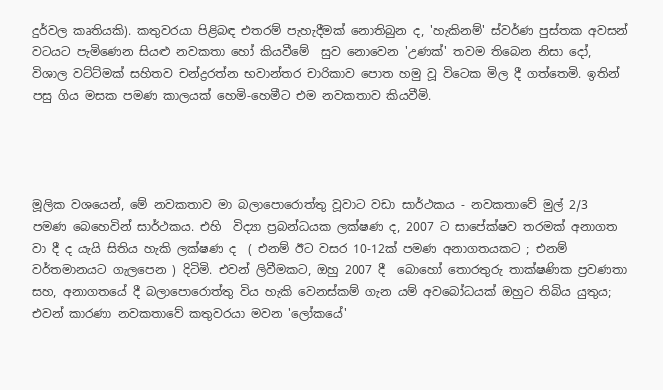දුර්වල කෘතියකි). කතුවරයා පිළිබඳ එතරම් පැහැදීමක් නොතිබුන ද, 'හැකිනම්' ස්වර්ණ පුස්තක අවසන් වටයට පැමිණෙන සියළු නවකතා හෝ කියවීමේ  සුව නොවෙන 'උණක්' තවම තිබෙන නිසා දෝ, විශාල වට්ට්මක් සහිතව චන්ද්‍රරත්න භවාන්තර චාරිකාව පොත හමු වූ විටෙක මිල දී ගත්තෙමි. ඉතින් පසු ගිය මසක පමණ කාලයක් හෙමි-හෙමීට එම නවකතාව කියවීමි.




මූලික වශයෙන්, මේ නවකතාව මා බලාපොරොත්තු වූවාට වඩා සාර්ථකය - නවකතාවේ මුල් 2/3 පමණ බෙහෙවින් සාර්ථකය. එහි  විද්‍යා ප්‍රබන්ධයක ලක්ෂණ ද, 2007 ට සාපේක්ෂව තරමක් අනාගත වා දී ද යැයි සිතිය හැකි ලක්ෂණ ද  ( එනම් ඊට වසර 10-12ක් පමණ අනාගතයකට ; එනම් වර්තමානයට ගැලපෙන ) දිටිමි. එවන් ලිවීමකට, ඔහු 2007 දී  බොහෝ තොරතුරු තාක්ෂණික ප්‍රවණතා සහ, අනාගතයේ දී බලාපොරොත්තු විය හැකි වෙනස්කම් ගැන යම් අවබෝධයක් ඔහුට තිබිය යුතුය; එවන් කාරණා නවකතාවේ කතුවරයා මවන 'ලෝකයේ'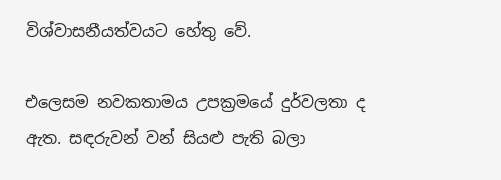විශ්වාසනීයත්වයට හේතු වේ.

එලෙසම නවකතාමය උපක්‍රමයේ දුර්වලතා ද ඇත. සඳරුවන් වන් සියළු පැති බලා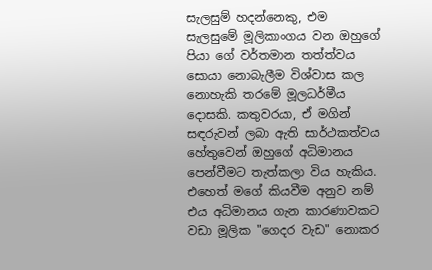සැලසුම් හදන්නෙකු, එම සැලසුමේ මූලිකාංගය වන ඔහුගේ පියා ගේ වර්තමාන තත්ත්වය සොයා නොබැලීම විශ්වාස කල නොහැකි තරමේ මූලධර්මීය දොසකි. කතුවරයා, ඒ මගින් සඳරුවන් ලබා ඇති සාර්ථකත්වය හේතුවෙන් ඔහුගේ අධිමානය පෙන්වීමට තැත්කලා විය හැකිය. එහෙත් මගේ කියවීම අනුව නම් එය අධිමානය ගැන කාරණාවකට වඩා මූලික "ගෙදර වැඩ" නොකර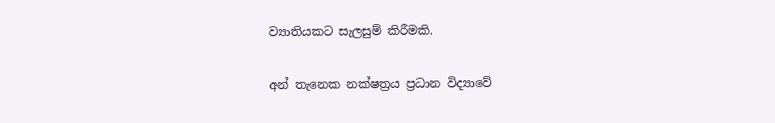ව්‍යාතියකට සැලසුම් කිරීමකි.

අන් තැනෙක නක්ෂත්‍රය ප්‍රධාන විද්‍යාවේ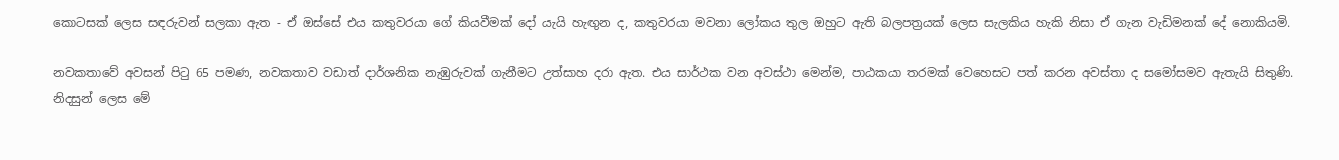කොටසක් ලෙස සඳරුවන් සලකා ඇත - ඒ ඔස්සේ එය කතුවරයා ගේ කියවීමක් දෝ යැයි හැඟුන ද, කතුවරයා මවනා ලෝකය තුල ඔහුට ඇති බලපත්‍රයක් ලෙස සැලකිය හැකි නිසා ඒ ගැන වැඩිමනක් දේ නොකියමි.

නවකතාවේ අවසන් පිටු 65 පමණ, නවකතාව වඩාත් දාර්ශනික නැඹුරුවක් ගැනීමට උත්සාහ දරා ඇත. එය සාර්ථක වන අවස්ථා මෙන්ම, පාඨකයා තරමක් වෙහෙසට පත් කරන අවස්තා ද සමෝසමව ඇතැයි සිතුණි. නිදසුන් ලෙස මේ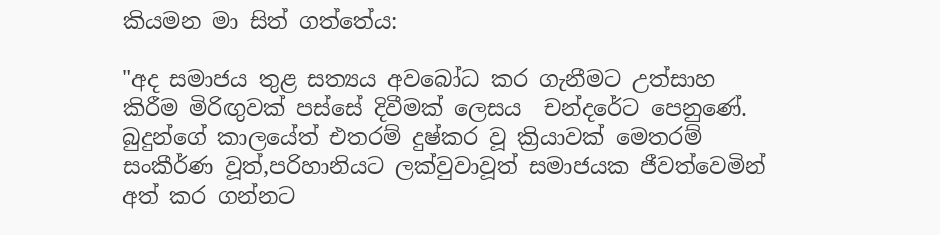කියමන මා සිත් ගත්තේය:

"අද සමාජය තුළ සත්‍යය අවබෝධ කර ගැනීමට උත්සාහ කිරීම මිරිඟුවක් පස්සේ දිවීමක් ලෙසය  චන්දරේට පෙනුණේ. බුදුන්ගේ කාලයේත් එතරම් දුෂ්කර වූ ක්‍රියාවක් මෙතරම් සංකීර්ණ වූත්,පරිහානියට ලක්වුවාවූත් සමාජයක ජීවත්වෙමින් අත් කර ගන්නට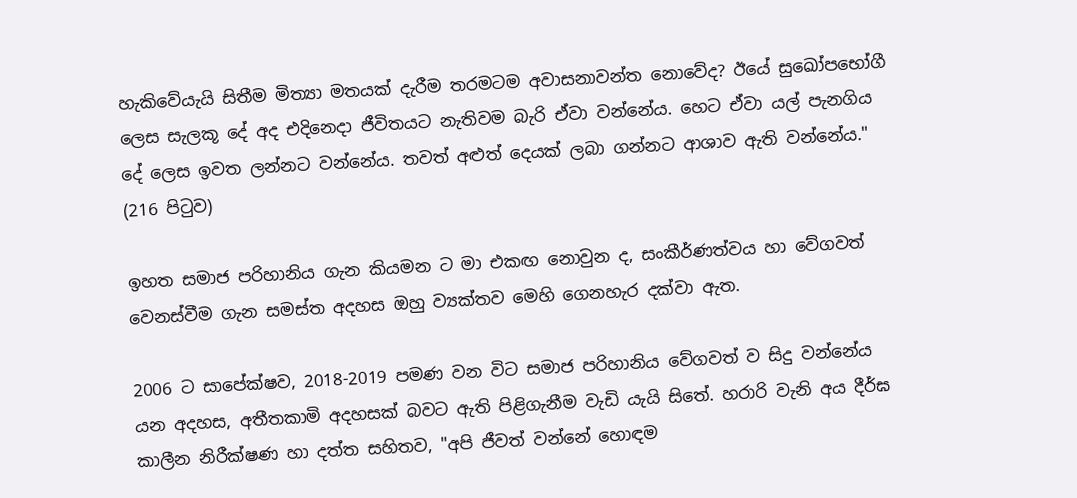හැකිවේයැයි සිතීම මිත්‍යා මතයක් දැරීම තරමටම අවාසනාවන්ත නොවේද? ඊයේ සුඛෝපභෝගී ලෙස සැලකූ දේ අද එදිනෙදා ජීවිතයට නැතිවම බැරි ඒවා වන්නේය. හෙට ඒවා යල් පැනගිය දේ ලෙස ඉවත ලන්නට වන්නේය. තවත් අළුත් දෙයක් ලබා ගන්නට ආශාව ඇති වන්නේය." (216 පිටුව)

ඉහත සමාජ පරිහානිය ගැන කියමන ට මා එකඟ නොවුන ද, සංකීර්ණත්වය හා වේගවත් වෙනස්වීම ගැන සමස්ත අදහස ඔහු ව්‍යක්තව මෙහි ගෙනහැර දක්වා ඇත.

2006 ට සාපේක්ෂව, 2018-2019 පමණ වන විට සමාජ පරිහානිය වේගවත් ව සිදු වන්නේය යන අදහස, අතීතකාමි අදහසක් බවට ඇති පිළිගැනීම වැඩි යැයි සිතේ. හරාරි වැනි අය දීර්ඝ කාලීන නිරීක්ෂණ හා දත්ත සහිතව, "අපි ජීවත් වන්නේ හොඳම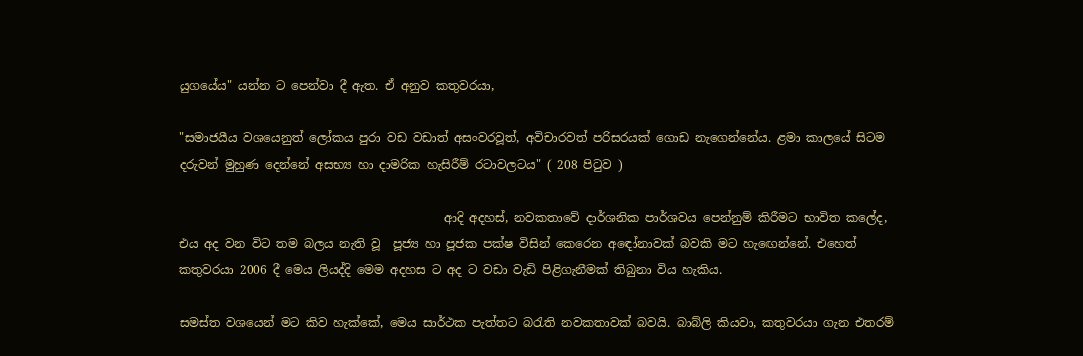යුගයේය" යන්න ට පෙන්වා දී ඇත. ඒ අනුව කතුවරයා,

"සමාජයීය වශයෙනුත් ලෝකය පුරා වඩ වඩාත් අසංවරවූත්, අවිචාරවත් පරිසරයක් ගොඩ නැගෙන්නේය. ළමා කාලයේ සිටම දරුවන් මුහුණ දෙන්නේ අසභ්‍ය හා දාමරික හැසිරීම් රටාවලටය" ( 208 පිටුව )

                                            ආදි අදහස්, නවකතාවේ දාර්ශනික පාර්ශවය පෙන්නුම් කිරීමට භාවිත කලේද, එය අද වන විට තම බලය නැති වූ  පූජ්‍ය හා පූජක පක්ෂ විසින් කෙරෙන අඳෝනාවක් බවකි මට හැඟෙන්නේ. එහෙත් කතුවරයා 2006 දී මෙය ලියද්දි මෙම අදහස ට අද ට වඩා වැඩි පිළිගැනීමක් තිබුනා විය හැකිය.

සමස්ත වශයෙන් මට කිව හැක්කේ, මෙය සාර්ථක පැත්තට බරැති නවකතාවක් බවයි. බාබ්ලි කියවා, කතුවරයා ගැන එතරම්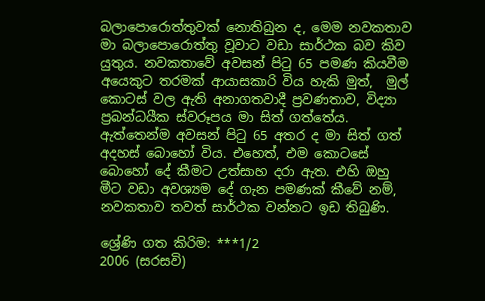බලාපොරොත්තුවක් නොතිබුන ද, මෙම නවකතාව මා බලාපොරොත්තු වූවාට වඩා සාර්ථක බව කිව යුතුය. නවකතාවේ අවසන් පිටු 65 පමණ කියවීම අයෙකුට තරමක් ආයාසකාරි විය හැකි මුත්,  මුල් කොටස් වල ඇති අනාගතවාදී ප්‍රවණතාව, විද්‍යා ප්‍රබන්ධයීක ස්වරූපය මා සිත් ගත්තේය. ඇත්තෙන්ම අවසන් පිටු 65 අතර ද මා සිත් ගත් අදහස් බොහෝ විය. එහෙත්, එම කොටසේ බොහෝ දේ කීමට උත්සාහ දරා ඇත. එහි ඔහු මීට වඩා අවශ්‍යම දේ ගැන පමණක් කීවේ නම්, නවකතාව තවත් සාර්ථක වන්නට ඉඩ තිබුණි.

ශ්‍රේණි ගත කිරිම: ***1/2
2006 (සරසවි)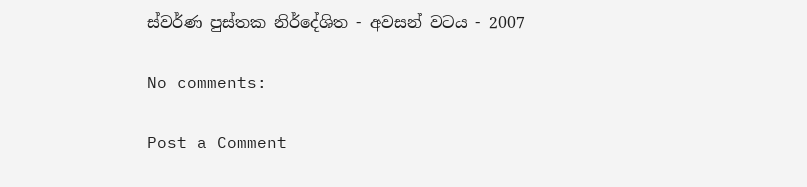ස්වර්ණ පුස්තක නිර්දේශිත - අවසන් වටය - 2007

No comments:

Post a Comment